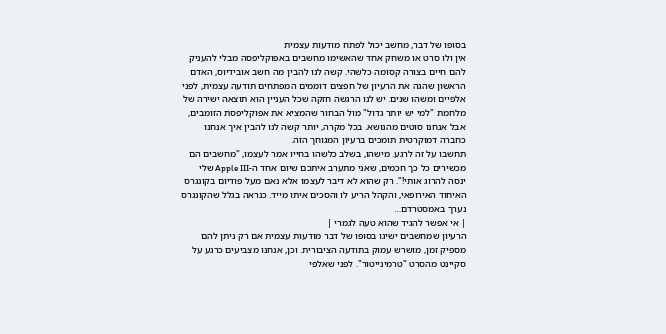בסופו של דבר, מחשב יכול לפתח מודעות עצמית
אין ולו סרט או משחק אחד שהאשימו מחשבים באפוקליפסה מבלי להעניק להם חיים בצורה קסומה כלשהי. קשה לנו להבין מה חשב אובידיוס, האדם הראשון שהגה את הרעיון של חפצים דוממים המפתחים תודעה עצמית, לפני אלפיים ומשהו שנים. יש לנו הרגשה חזקה שכל העניין הוא תוצאה ישירה של מלחמת "למי יש יותר גדול" מול הבחור שהמציא את אפוקליפסת הזומבים, אבל אנחנו סוטים מהנושא. בכל מקרה, יותר קשה לנו להבין איך אנחנו כחברה דמוקרטית תומכים ברעיון המגוחך הזה.
תחשבו על זה לרגע. מישהו, בשלב כלשהו בחייו אמר לעצמו, "מחשבים הם מכשירים כל כך חכמים, שאני מתערב איתכם שיום אחד ה-Apple III שלי ינסה להרוג אותי!". רק שהוא לא דיבר לעצמו אלא נאם מעל פודיום בקונגרס האיחוד האירופאי, והקהל הריע לו והסכים איתו מייד. כנראה בגלל שהקונגרס נערך באמסטרדם…
| אי אפשר להגיד שהוא טעה לגמרי |
הרעיון שמחשבים ישיגו בסופו של דבר מודעות עצמית אם רק ניתן להם מספיק זמן, מושרש עמוק בתודעה הציבורית. וכן, אנחנו מצביעים כרגע על סקיינט מהסרט "טרמינייטור". לפני שאלפי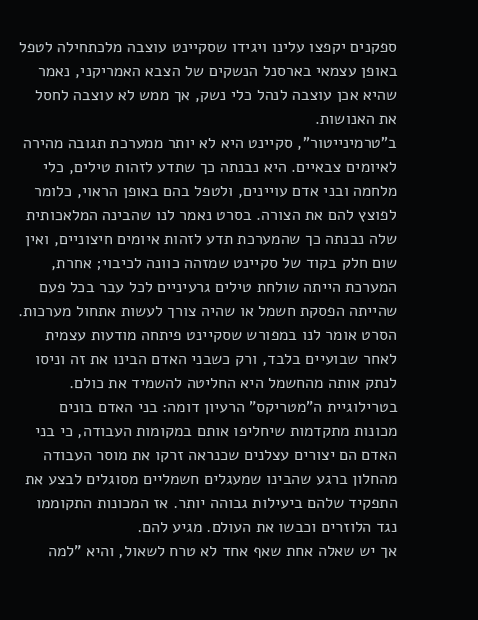ספקנים יקפצו עלינו ויגידו שסקיינט עוצבה מלכתחילה לטפל באופן עצמאי בארסנל הנשקים של הצבא האמריקני, נאמר שהיא אכן עוצבה לנהל כלי נשק, אך ממש לא עוצבה לחסל את האנושות.
ב"טרמינייטור", סקיינט היא לא יותר ממערכת תגובה מהירה לאיומים צבאיים. היא נבנתה כך שתדע לזהות טילים, כלי מלחמה ובני אדם עויינים, ולטפל בהם באופן הראוי, כלומר לפוצץ להם את הצורה. בסרט נאמר לנו שהבינה המלאכותית שלה נבנתה כך שהמערכת תדע לזהות איומים חיצוניים, ואין שום חלק בקוד של סקיינט שמזהה כוונה לכיבוי; אחרת, המערכת הייתה שולחת טילים גרעיניים לכל עבר בכל פעם שהייתה הפסקת חשמל או שהיה צורך לעשות אתחול מערכות. הסרט אומר לנו במפורש שסקיינט פיתחה מודעות עצמית לאחר שבועיים בלבד, ורק כשבני האדם הבינו את זה וניסו לנתק אותה מהחשמל היא החליטה להשמיד את כולם.
בטרילוגיית ה"מטריקס" הרעיון דומה: בני האדם בונים מכונות מתקדמות שיחליפו אותם במקומות העבודה, כי בני האדם הם יצורים עצלנים שכנראה זרקו את מוסר העבודה מהחלון ברגע שהבינו שמעגלים חשמליים מסוגלים לבצע את התפקיד שלהם ביעילות גבוהה יותר. אז המכונות התקוממו נגד הלוזרים וכבשו את העולם. מגיע להם.
אך יש שאלה אחת שאף אחד לא טרח לשאול, והיא "למה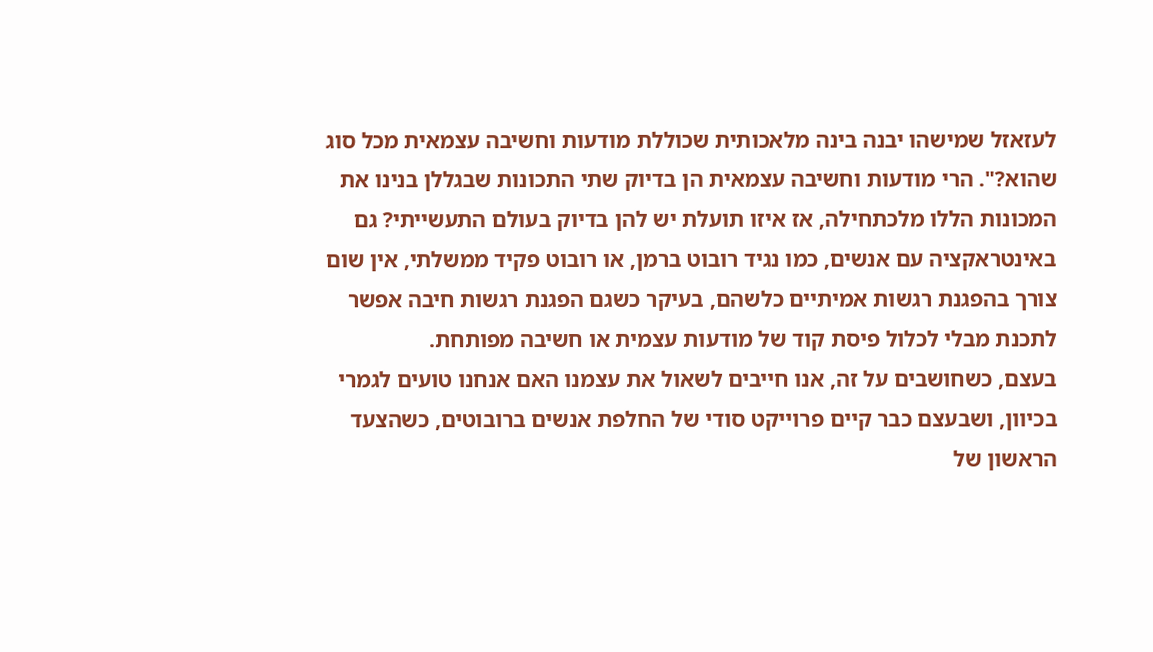לעזאזל שמישהו יבנה בינה מלאכותית שכוללת מודעות וחשיבה עצמאית מכל סוג שהוא?". הרי מודעות וחשיבה עצמאית הן בדיוק שתי התכונות שבגללן בנינו את המכונות הללו מלכתחילה, אז איזו תועלת יש להן בדיוק בעולם התעשייתי? גם באינטראקציה עם אנשים, כמו נגיד רובוט ברמן, או רובוט פקיד ממשלתי, אין שום צורך בהפגנת רגשות אמיתיים כלשהם, בעיקר כשגם הפגנת רגשות חיבה אפשר לתכנת מבלי לכלול פיסת קוד של מודעות עצמית או חשיבה מפותחת.
בעצם, כשחושבים על זה, אנו חייבים לשאול את עצמנו האם אנחנו טועים לגמרי בכיוון, ושבעצם כבר קיים פרוייקט סודי של החלפת אנשים ברובוטים, כשהצעד הראשון של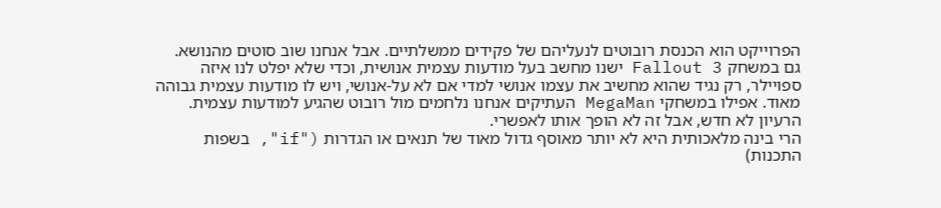הפרוייקט הוא הכנסת רובוטים לנעליהם של פקידים ממשלתיים. אבל אנחנו שוב סוטים מהנושא.
גם במשחק Fallout 3 ישנו מחשב בעל מודעות עצמית אנושית, וכדי שלא יפלט לנו איזה ספויילר, רק נגיד שהוא מחשיב את עצמו אנושי למדי אם לא על-אנושי, ויש לו מודעות עצמית גבוהה מאוד. אפילו במשחקי MegaMan העתיקים אנחנו נלחמים מול רובוט שהגיע למודעות עצמית. הרעיון לא חדש, אבל זה לא הופך אותו לאפשרי.
הרי בינה מלאכותית היא לא יותר מאוסף גדול מאוד של תנאים או הגדרות ("if", בשפות התכנות)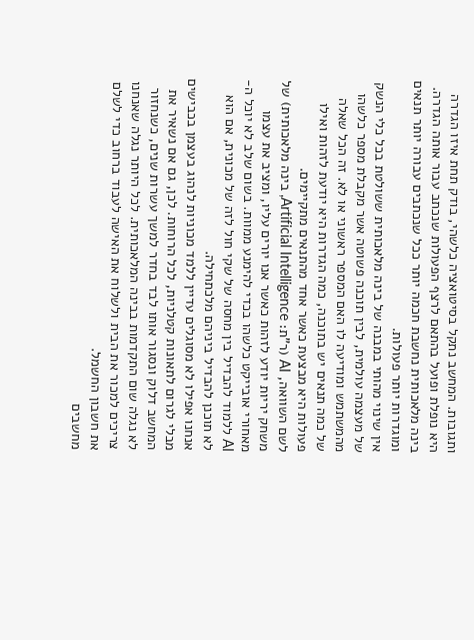ותגובות. המחשב נתקל בסיטואציה כלשהי, בודק תחת איזו הגדרה היא נופלת ופועל בהתאם לרצף הפעולות שנכתב עבור אותה הגדרה. בינה מלאכותית נחשבת חכמה יותר ככל שנכתבים עבורה יותר תנאים ומוגדרות יותר פעולות.
אין שינוי מהותי במבנה של בינה מלאכותית ששולטת בכל כלי הנשק של מעצמה עולמית, לבין תוכנה פשוטה אשר מקבלת מספר כלשהו מהמשתמש ומודיעה לו האם המספר ראשוני או לא. זה הכל שאלה של כמה תנאים יש בתוכנה, כמה הגדרות היא יודעת לזהות ואילו פעולות היא מבצעת כאשר אחד מהתנאים מתקיימים.
לשם השוואה, AI (ר"ת: Artificial Intelligence, בינה מלאכותית) של משחק יריות יודע לזהות כאשר אנו יורים עליו, ומציב את עצמו מאחורי אובייקט כלשהו בכדי להימנע ממוות. בשום שלב לא יוכל ה-AI ללמוד להבדיל בין מחסה של שקי חול לזה של מכונית, אם הוא לא תוכנן להבדיל ביניהם מלכתחילה.
אנחנו אפילו לא מסוגלים עדיין ללמד מכוניות לנהוג בעצמן בכבישים מבלי לגרום לתאונות קטלניות, לכל הרוחות. לכן, גם אם נשאיר את המחשב דלוק ונסגור אותו לבד בחדר למשך עשרות שנים, כשנחזור לא נגלה שום התקדמות בבינה המלאכותית. לכל היותר נגלה שאנחנו צריכים למכור את הבית ולשלוח את האישה לעבוד ברחוב כדי לשלם את חשבון החשמל.
מחשבים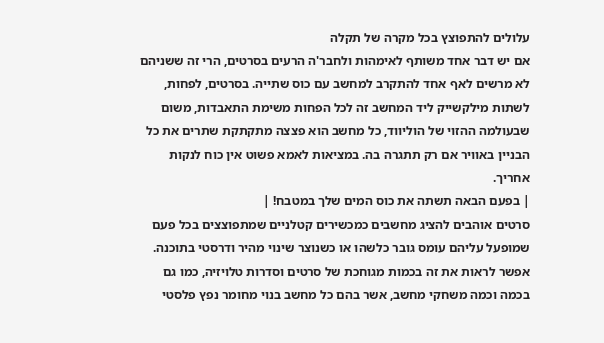עלולים להתפוצץ בכל מקרה של תקלה
אם יש דבר אחד משותף לאימהות ולחבר'ה הרעים בסרטים, הרי זה ששניהם לא מרשים לאף אחד להתקרב למחשב עם כוס שתייה. בסרטים, לפחות, לשתות מילקשייק ליד המחשב זה לכל הפחות משימת התאבדות, משום שבעולמה ההזוי של הוליווד, כל מחשב הוא פצצה מתקתקת שתרים את כל הבניין באוויר אם רק תתגרה בה. במציאות לאמא פשוט אין כוח לנקות אחריך.
| בפעם הבאה תשתה את כוס המים שלך במטבח! |
סרטים אוהבים להציג מחשבים כמכשירים קטלניים שמתפוצצים בכל פעם שמופעל עליהם עומס גובר כלשהו או כשנוצר שינוי מהיר ודרסטי בתוכנה. אפשר לראות את זה בכמות מגוחכת של סרטים וסדרות טלויזיה, כמו גם בכמה וכמה משחקי מחשב, אשר בהם כל מחשב בנוי מחומר נפץ פלסטי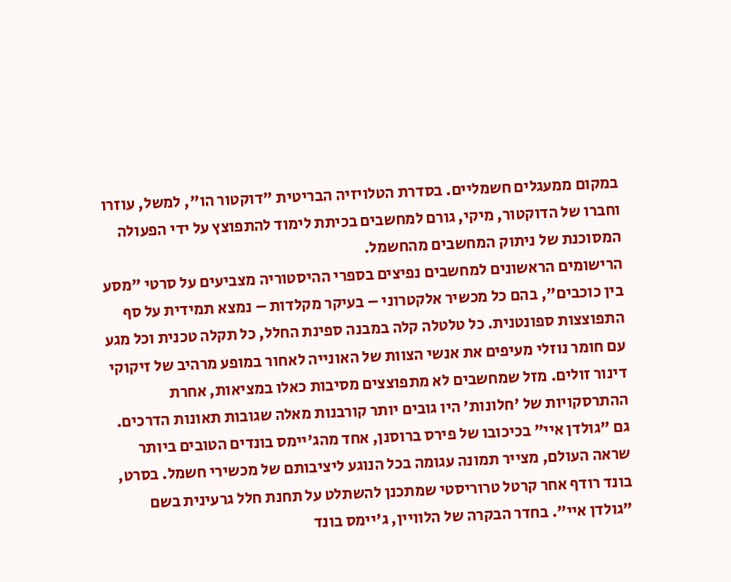במקום ממעגלים חשמליים. בסדרת הטלויזיה הבריטית "דוקטור הו", למשל, עוזרו וחברו של הדוקטור, מיקי, גורם למחשבים בכיתת לימוד להתפוצץ על ידי הפעולה המסוכנת של ניתוק המחשבים מהחשמל.
הרישומים הראשונים למחשבים נפיצים בספרי ההיסטוריה מצביעים על סרטי "מסע בין כוכבים", בהם כל מכשיר אלקטרוני – בעיקר מקלדות – נמצא תמידית על סף התפוצצות ספונטנית. כל טלטלה קלה במבנה ספינת החלל, כל תקלה טכנית וכל מגע עם חומר נוזלי מעיפים את אנשי הצוות של האונייה לאחור במופע מרהיב של זיקוקי דינור זולים. מזל שמחשבים לא מתפוצצים מסיבות כאלו במציאות, אחרת ההתרסקויות של 'חלונות' היו גובים יותר קורבנות מאלה שגובות תאונות הדרכים.
גם "גולדן איי" בכיכובו של פירס ברוסנן, אחד מהג'יימס בונדים הטובים ביותר שראה העולם, מצייר תמונה עגומה בכל הנוגע ליציבותם של מכשירי חשמל. בסרט, בונד רודף אחר קרטל טרוריסטי שמתכנן להשתלט על תחנת חלל גרעינית בשם "גולדן איי". בחדר הבקרה של הלוויין, ג'יימס בונד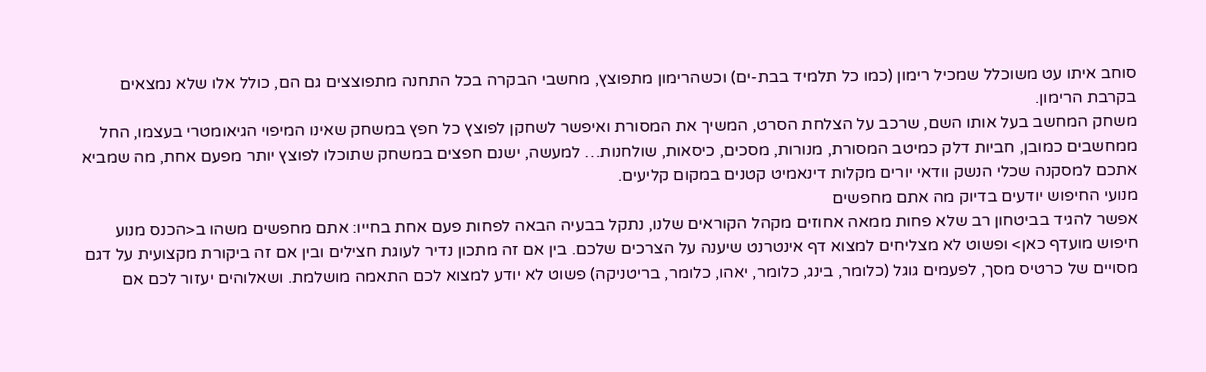סוחב איתו עט משוכלל שמכיל רימון (כמו כל תלמיד בבת-ים) וכשהרימון מתפוצץ, מחשבי הבקרה בכל התחנה מתפוצצים גם הם, כולל אלו שלא נמצאים בקרבת הרימון.
משחק המחשב בעל אותו השם, שרכב על הצלחת הסרט, המשיך את המסורת ואיפשר לשחקן לפוצץ כל חפץ במשחק שאינו המיפוי הגיאומטרי בעצמו, החל ממחשבים כמובן, חביות דלק כמיטב המסורת, מנורות, מסכים, כיסאות, שולחנות… למעשה, ישנם חפצים במשחק שתוכלו לפוצץ יותר מפעם אחת, מה שמביא אתכם למסקנה שכלי הנשק וודאי יורים מקלות דינאמיט קטנים במקום קליעים.
מנועי החיפוש יודעים בדיוק מה אתם מחפשים
אפשר להגיד בביטחון רב שלא פחות ממאה אחוזים מקהל הקוראים שלנו, נתקל בבעיה הבאה לפחות פעם אחת בחייו: אתם מחפשים משהו ב<הכנס מנוע חיפוש מועדף כאן> ופשוט לא מצליחים למצוא דף אינטרנט שיענה על הצרכים שלכם. בין אם זה מתכון נדיר לעוגת חצילים ובין אם זה ביקורת מקצועית על דגם מסויים של כרטיס מסך, לפעמים גוגל (כלומר, בינג, כלומר, יאהו, כלומר, בריטניקה) פשוט לא יודע למצוא לכם התאמה מושלמת. ושאלוהים יעזור לכם אם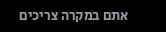אתם במקרה צריכים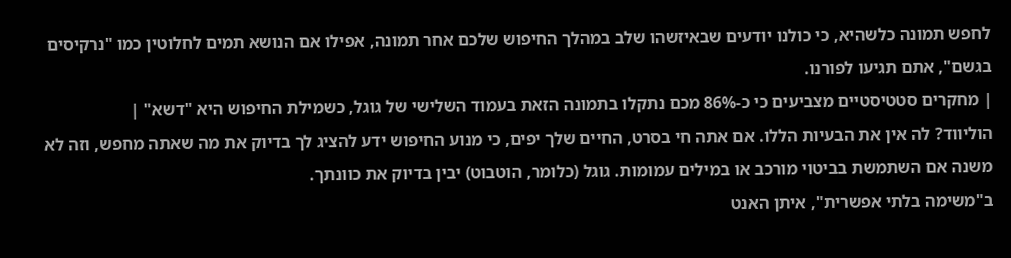לחפש תמונה כלשהיא, כי כולנו יודעים שבאיזשהו שלב במהלך החיפוש שלכם אחר תמונה, אפילו אם הנושא תמים לחלוטין כמו "נרקיסים בגשם", אתם תגיעו לפורנו.
| מחקרים סטטיסטיים מצביעים כי כ-86% מכם נתקלו בתמונה הזאת בעמוד השלישי של גוגל, כשמילת החיפוש היא "דשא" |
הוליווד? לה אין את הבעיות הללו. אם אתה חי בסרט, החיים שלך יפים, כי מנוע החיפוש ידע להציג לך בדיוק את מה שאתה מחפש, וזה לא משנה אם השתמשת בביטוי מורכב או במילים עמומות. גוגל (כלומר, הוטבוט) יבין בדיוק את כוונתך.
ב"משימה בלתי אפשרית", איתן האנט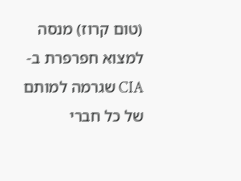(טום קרוז) מנסה למצוא חפרפרת ב-CIA שגרמה למותם של כל חברי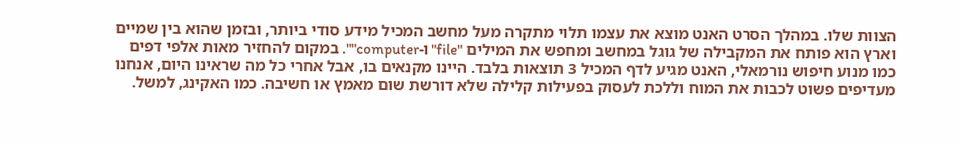הצוות שלו. במהלך הסרט האנט מוצא את עצמו תלוי מתקרה מעל מחשב המכיל מידע סודי ביותר, ובזמן שהוא בין שמיים וארץ הוא פותח את המקבילה של גוגל במחשב ומחפש את המילים "file" ו-computer"". במקום להחזיר מאות אלפי דפים כמו מנוע חיפוש נורמאלי, האנט מגיע לדף המכיל 3 תוצאות בלבד. היינו מקנאים בו, אבל אחרי כל מה שראינו היום, אנחנו מעדיפים פשוט לכבות את המוח וללכת לעסוק בפעילות קלילה שלא דורשת שום מאמץ או חשיבה. כמו האקינג, למשל.